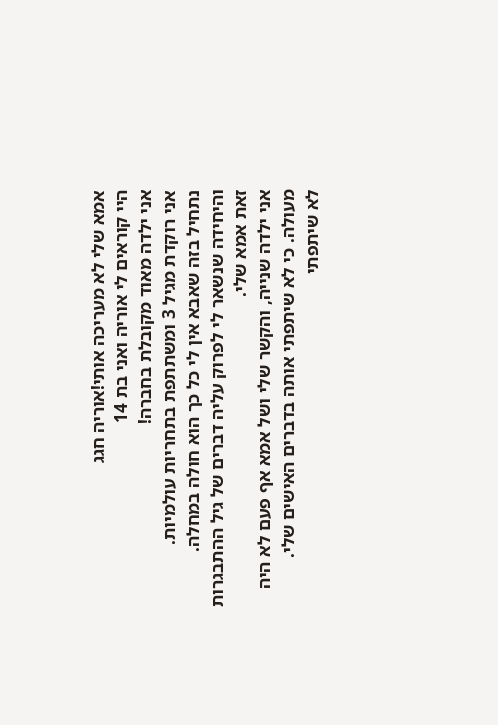אמא שלי לא מעריכה אותי!אוריה חגג
היי קוראים לי אוריה ואני בת 14
אני ילדה מאוד מקובלת בחברה!
אני רוקדת מגיל 3 ומשתתפת בתחריות עולמיות.
נתחיל בזה שאבא אין לי כל כך הוא חולה במחלה.
והיחידה שנשאר לי לפרוק עליה דברים של גיל ההתבגרות זאת אמא שלי.
אני ילדה שנייה, והקשר שלי ושל אמא אף פעם לא היה מעולה. כי לא שיתפתי אותה בדברים האישים שלי.
לא שיתפתי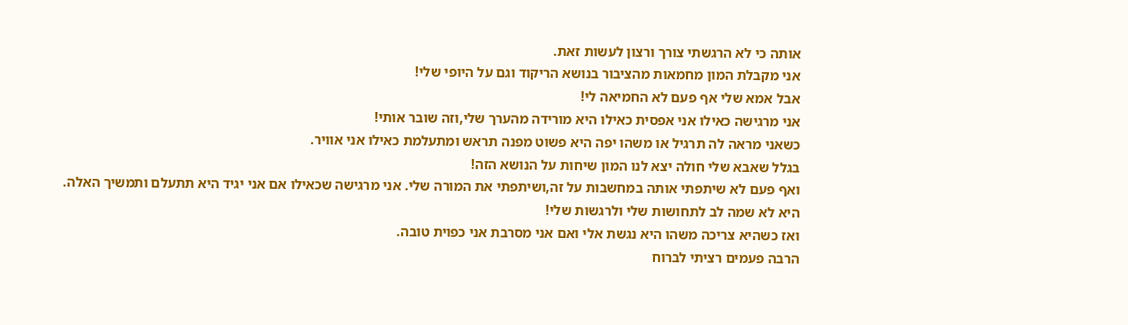אותה כי לא הרגשתי צורך ורצון לעשות זאת.
אני מקבלת המון מחמאות מהציבור בנושא הריקוד וגם על היופי שלי!
אבל אמא שלי אף פעם לא החמיאה לי!
אני מרגישה כאילו אני אפסית כאילו היא מורידה מהערך שלי,וזה שובר אותי!
כשאני מראה לה תרגיל או משהו יפה היא פשוט מפנה תראש ומתעלמת כאילו אני אוויר.
בגלל שאבא שלי חולה יצא לנו המון שיחות על הנושא הזה!
ואף פעם לא שיתפתי אותה במחשבות על זה,ושיתפתי את המורה שלי. אני מרגישה שכאילו אם אני יגיד היא תתעלם ותמשיך האלה.
היא לא שמה לב לתחושות שלי ולרגשות שלי!
ואז כשהיא צריכה משהו היא נגשת אלי ואם אני מסרבת אני כפוית טובה.
הרבה פעמים רציתי לברוח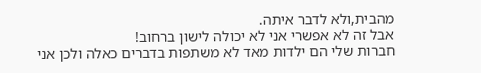מהבית,ולא לדבר איתה.
אבל זה לא אפשרי אני לא יכולה לישון ברחוב!
חברות שלי הם ילדות מאד לא משתפות בדברים כאלה ולכן אני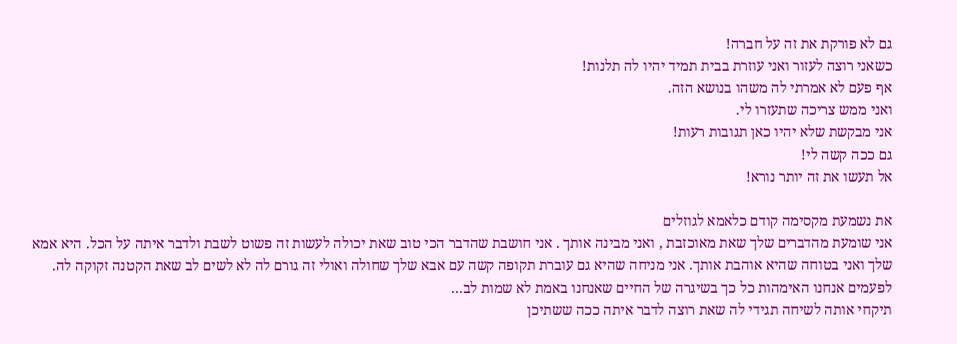גם לא פורקת את זה על חברה!
כשאני רוצה לעזור ואני עוזרת בבית תמיד יהיו לה תלנות!
אף פעם לא אמרתי לה משהו בנושא הזה.
ואני ממש צריכה שתעזרו לי.
אני מבקשת שלא יהיו כאן תגובות רעות!
גם ככה קשה לי!
אל תעשו את זה יותר נורא!

את נשמעת מקסימה קודם כלאמא לגוזלים
אני שומעת מהדברים שלך שאת מאוכזבת , ואני מבינה אותך . אני חושבת שהדבר הכי טוב שאת יכולה לעשות זה פשוט לשבת ולדבר איתה על הכל. היא אמא שלך ואני בטוחה שהיא אוהבת אותך. אני מניחה שהיא גם עוברת תקופה קשה עם אבא שלך שחולה ואולי זה גורם לה לא לשים לב שאת הקטנה זקוקה לה.
לפעמים אנחנו האימהות כל כך בשיגרה של החיים שאנחנו באמת לא שמות לב...
תיקחי אותה לשיחה תגידי לה שאת רוצה לדבר איתה ככה ששתיכן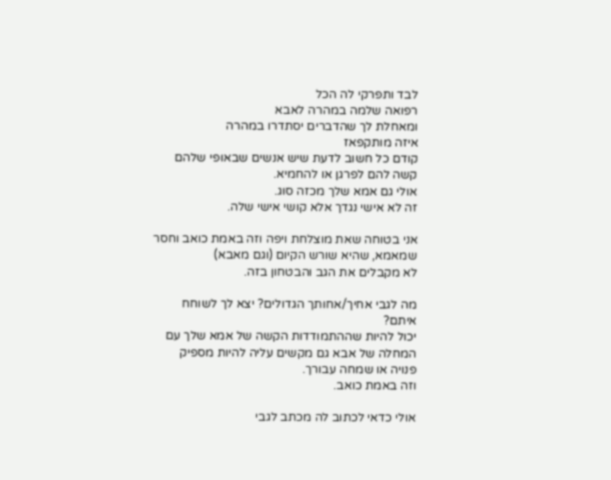לבד ותפרקי לה הכל
רפואה שלמה במהרה לאבא
ומאחלת לך שהדברים יסתדרו במהרה
איזה מותקפאז
קודם כל חשוב לדעת שיש אנשים שבאופי שלהם קשה להם לפרגן או להחמיא.
אולי גם אמא שלך מכזה סוג.
זה לא אישי נגדך אלא קושי אישי שלה.

אני בטוחה שאת מוצלחת ויפה וזה באמת כואב וחסר שמאמא, שהיא שורש הקיום (וגם מאבא)
לא מקבלים את הגב והבטחון בזה.

מה לגבי אחיך/אחותך הגדולים? יצא לך לשוחח איתם?
יכול להיות שההתמודדות הקשה של אמא שלך עם המחלה של אבא גם מקשים עליה להיות מספיק פנויה או שמחה עבורך.
וזה באמת כואב.

אולי כדאי לכתוב לה מכתב לגבי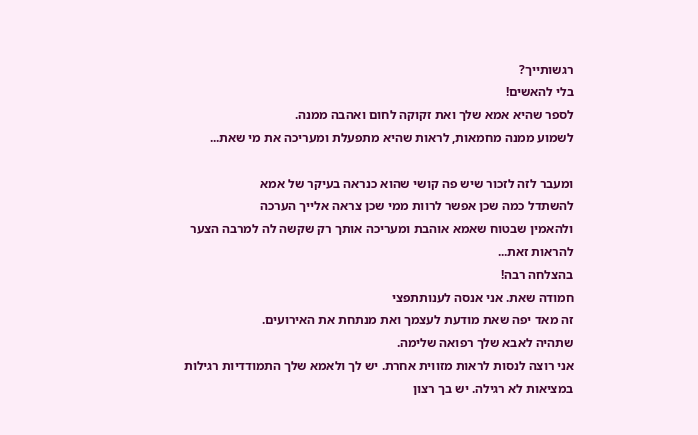רגשותייך?
בלי להאשים!
לספר שהיא אמא שלך ואת זקוקה לחום ואהבה ממנה.
לשמוע ממנה מחמאות, לראות שהיא מתפעלת ומעריכה את מי שאת...

ומעבר לזה לזכור שיש פה קושי שהוא כנראה בעיקר של אמא
להשתדל כמה שכן אפשר לרוות ממי שכן צראה אלייך הערכה
ולהאמין שבטוח שאמא אוהבת ומעריכה אותך רק שקשה לה למרבה הצער להראות זאת...
בהצלחה רבה!
חמודה שאת. אני אנסה לענותתפצי
זה מאד יפה שאת מודעת לעצמך ואת מנתחת את האירועים.
שתהיה לאבא שלך רפואה שלימה.
אני רוצה לנסות לראות מזווית אחרת. יש לך ולאמא שלך התמודדיות רגילות במציאות לא רגילה. יש בך רצון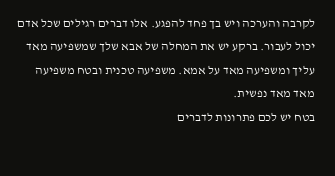לקרבה והערכה ויש בך פחד להפגע. אלו דברים רגילים שכל אדם יכול לעבור. ברקע יש את המחלה של אבא שלך שמשפיעה מאד עליך ומשפיעה מאד על אמא. משפיעה טכנית ובטח משפיעה מאד מאד נפשית.
בטח יש לכם פתרונות לדברים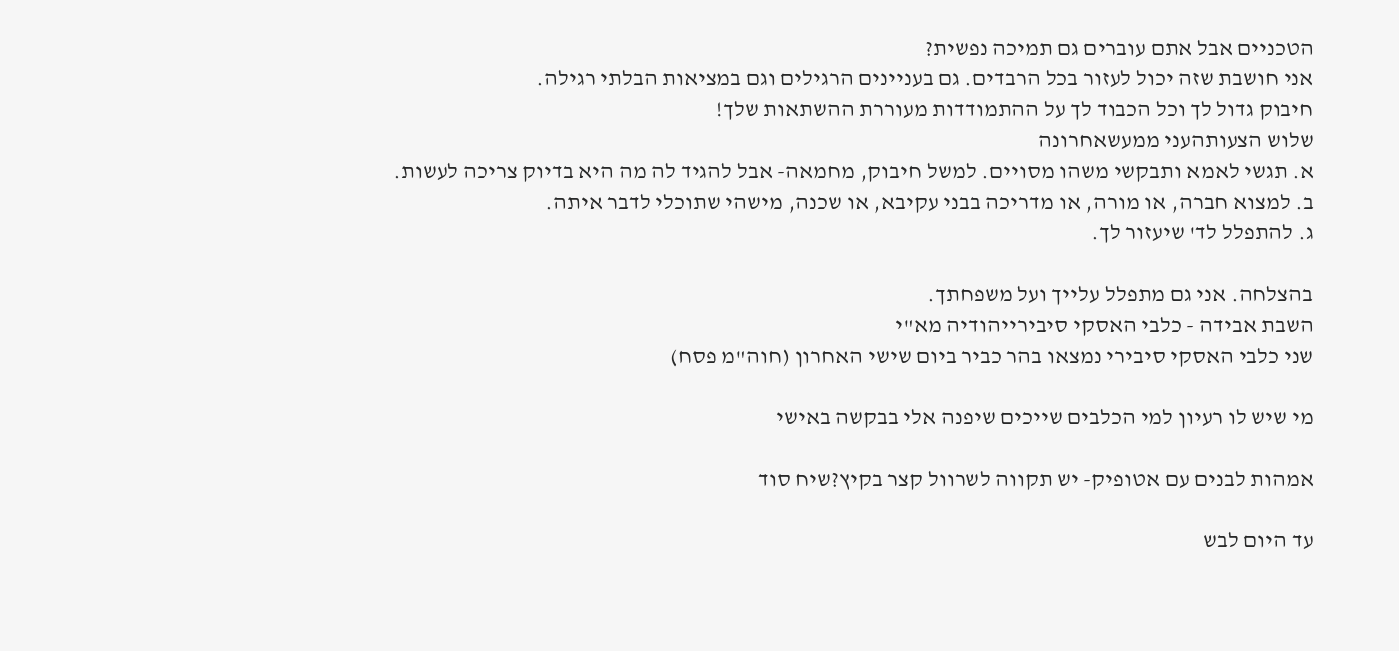הטכניים אבל אתם עוברים גם תמיכה נפשית?
אני חושבת שזה יכול לעזור בכל הרבדים. גם בעניינים הרגילים וגם במציאות הבלתי רגילה.
חיבוק גדול לך וכל הכבוד לך על ההתמודדות מעוררת ההשתאות שלך!
שלוש הצעותהעני ממעשאחרונה
א. תגשי לאמא ותבקשי משהו מסויים. למשל חיבוק, מחמאה- אבל להגיד לה מה היא בדיוק צריכה לעשות.
ב. למצוא חברה, או מורה, או מדריכה בבני עקיבא, או שכנה, מישהי שתוכלי לדבר איתה.
ג. להתפלל לד' שיעזור לך.

בהצלחה. אני גם מתפלל עלייך ועל משפחתך.
השבת אבידה - כלבי האסקי סיבירייהודיה מא"י
שני כלבי האסקי סיבירי נמצאו בהר כביר ביום שישי האחרון (חוה"מ פסח)

מי שיש לו רעיון למי הכלבים שייכים שיפנה אלי בבקשה באישי

אמהות לבנים עם אטופיק- יש תקווה לשרוול קצר בקיץ?שיח סוד

עד היום לבש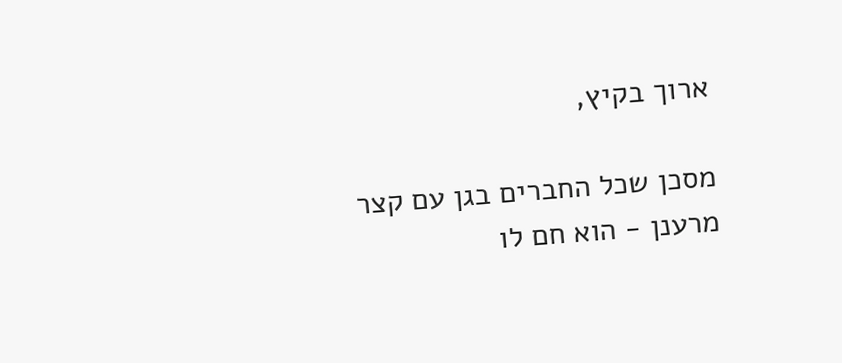ארוך בקיץ,

מסכן שכל החברים בגן עם קצר מרענן - הוא חם לו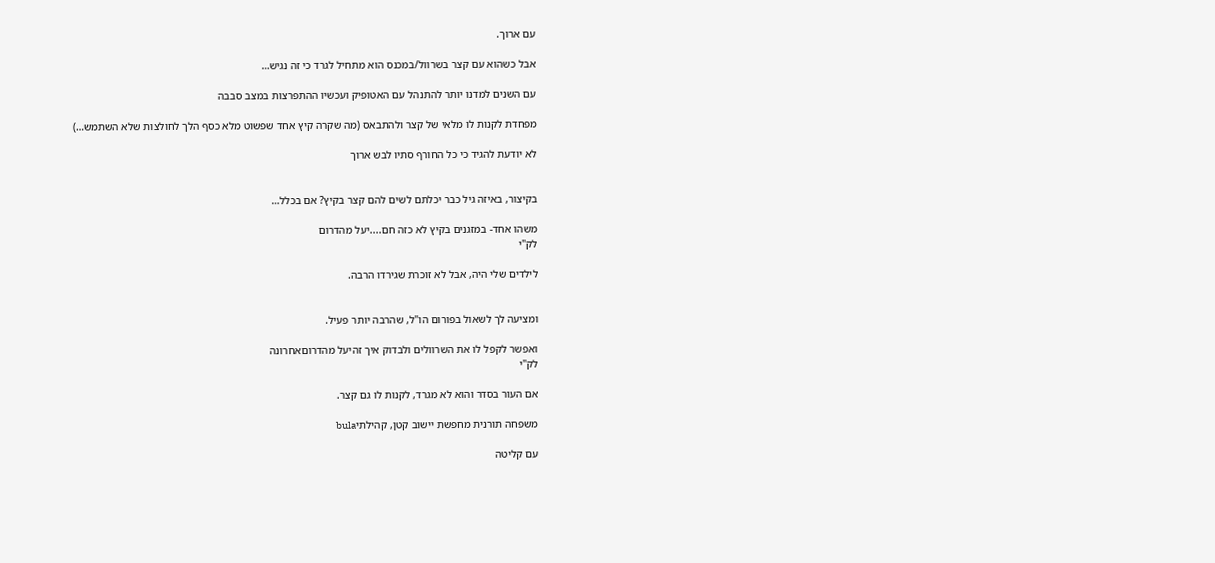עם ארוך.

אבל כשהוא עם קצר בשרוול/במכנס הוא מתחיל לגרד כי זה נגיש…

עם השנים למדנו יותר להתנהל עם האטופיק ועכשיו ההתפרצות במצב סבבה

מפחדת לקנות לו מלאי של קצר ולהתבאס (מה שקרה קיץ אחד שפשוט מלא כסף הלך לחולצות שלא השתמש…)

לא יודעת להגיד כי כל החורף סתיו לבש ארוך


בקיצור, באיזה גיל כבר יכלתם לשים להם קצר בקיץ? אם בכלל…

משהו אחד- במזגנים בקיץ לא כזה חם....יעל מהדרום
לק"י

לילדים שלי היה, אבל לא זוכרת שגירדו הרבה.


ומציעה לך לשאול בפורום הו"ל, שהרבה יותר פעיל.

ואפשר לקפל לו את השרוולים ולבדוק איך זהיעל מהדרוםאחרונה
לק"י

אם העור בסדר והוא לא מגרד, לקנות לו גם קצר.

משפחה תורנית מחפשת יישוב קטן, קהילתיbula

עם קליטה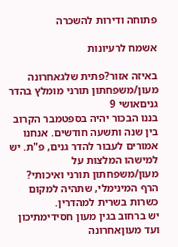פתוחה ודירות להשכרה

אשמח לרעיונות

באיזה אזור?פתית שלגאחרונה
מעון/משפחתון תורני מומלץ בהדר גניםאושי 9
בננו הבכור יהיה בספטמבר הקרוב בין שנה ותשעה חודשים. אנחנו אמורים לעבור להדר גנים, פ"ת. יש למישהו המלצות על מעון/משפחתון תורני ואיכותי?   הרף המינימלי, שתהיה למקום כשרות בשרית למהדרין.
יש ברחוב בגין מעון חסידימתיכון ועד מעוןאחרונה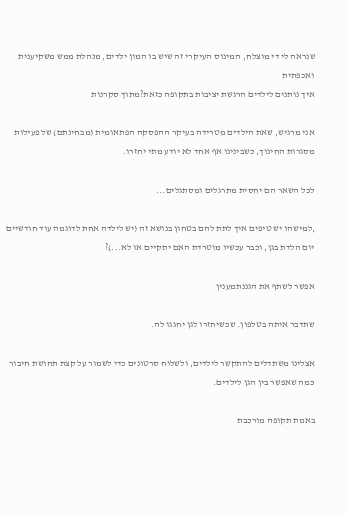שנראה לי די מוצלח, המינוס העיקרי זה שיש בו המון ילדים, מנהלת ממש משקיענית ואכפתית
איך נותנים לילדים הרגשת יציבות בתקופה כזאת?מתוך סקרנות

אני מרגיש, שאת הילדים מטרידה בעיקר ההפסקה הפתאומית (מבחינתם) של פעילות מסגרות החינוך, כשבינינו אף אחד לא יודע מתי יחזרו.

לכל השאר הם יחסית מתרגלים ומסתגלים...

,למישהו יש טיפים איך לתת להם בטחון בנושא זה (יש לילדה אחת לדוגמה עוד חודשיים יום הלדת בגן, וכבר עכשיו מוטרדת האם יתקיים או לא...)?

אפשר לשתף את הגננתמענין

שתדבר איתה בטלפון. שכשיחזרו לגן יחגגו לה.

אצלינו משתדלים להתקשר לילדים, ולשלוח סרטונים כדי לשמור על קצת תחושת חיבור כמה שאפשר בין הגן לילדים.

באמת תקופה מורכבת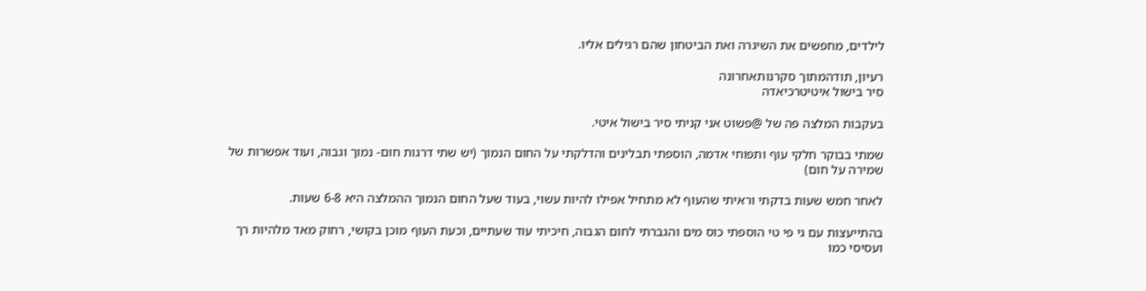לילדים, מחפשים את השיגרה ואת הביטחון שהם רגילים אליו.

רעיון, תודהמתוך סקרנותאחרונה
סיר בישול איטיטרכיאדה

בעקבות המלצה פה של @פשוט אני קניתי סיר בישול איטי.

שמתי בבוקר חלקי עוף ותפוחי אדמה, הוספתי תבלינים והדלקתי על החום הנמוך (יש שתי דרגות חום- נמוך וגבוה, ועוד אפשרות של שמירה על חום)

לאחר חמש שעות בדקתי וראיתי שהעוף לא מתחיל אפילו להיות עשוי, בעוד שעל החום הנמוך ההמלצה היא 6-8 שעות.

בהתייעצות עם גי פי טי הוספתי כוס מים והגברתי לחום הגבוה, חיכיתי עוד שעתיים, וכעת העוף מוכן בקושי, רחוק מאד מלהיות רך ועסיסי כמו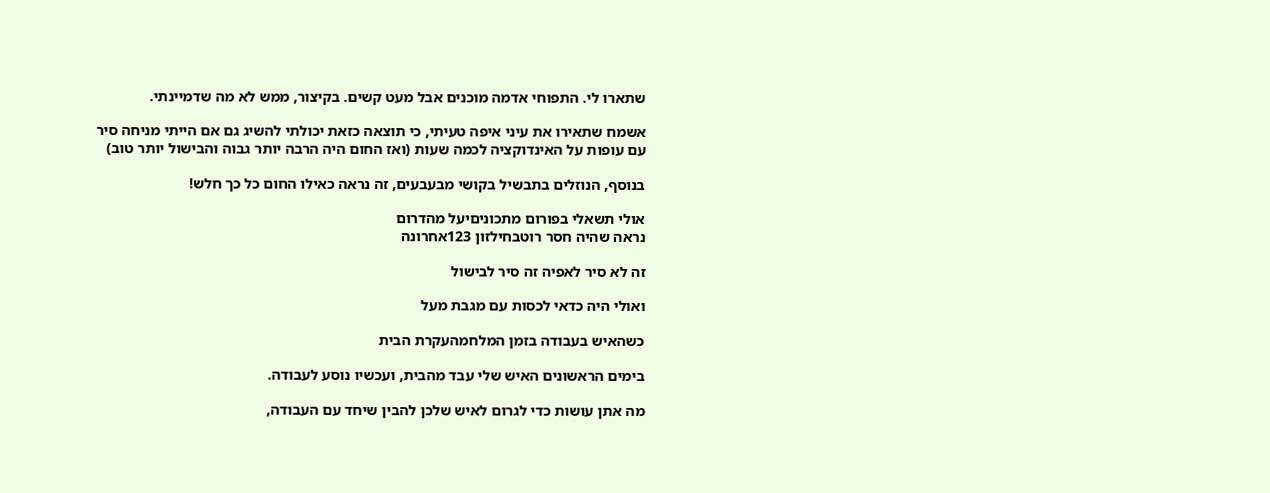שתארו לי. התפוחי אדמה מוכנים אבל מעט קשים. בקיצור, ממש לא מה שדמיינתי.

אשמח שתאירו את עיני איפה טעיתי, כי תוצאה כזאת יכולתי להשיג גם אם הייתי מניחה סיר עם עופות על האינדוקציה לכמה שעות (ואז החום היה הרבה יותר גבוה והבישול יותר טוב)

בנוסף, הנוזלים בתבשיל בקושי מבעבעים, זה נראה כאילו החום כל כך חלש!

אולי תשאלי בפורום מתכוניםיעל מהדרום
נראה שהיה חסר רוטבחילזון 123אחרונה

זה לא סיר לאפיה זה סיר לבישול

ואולי היה כדאי לכסות עם מגבת מעל

כשהאיש בעבודה בזמן המלחמהעקרת הבית

בימים הראשונים האיש שלי עבד מהבית, ועכשיו נוסע לעבודה.

מה אתן עושות כדי לגרום לאיש שלכן להבין שיחד עם העבודה,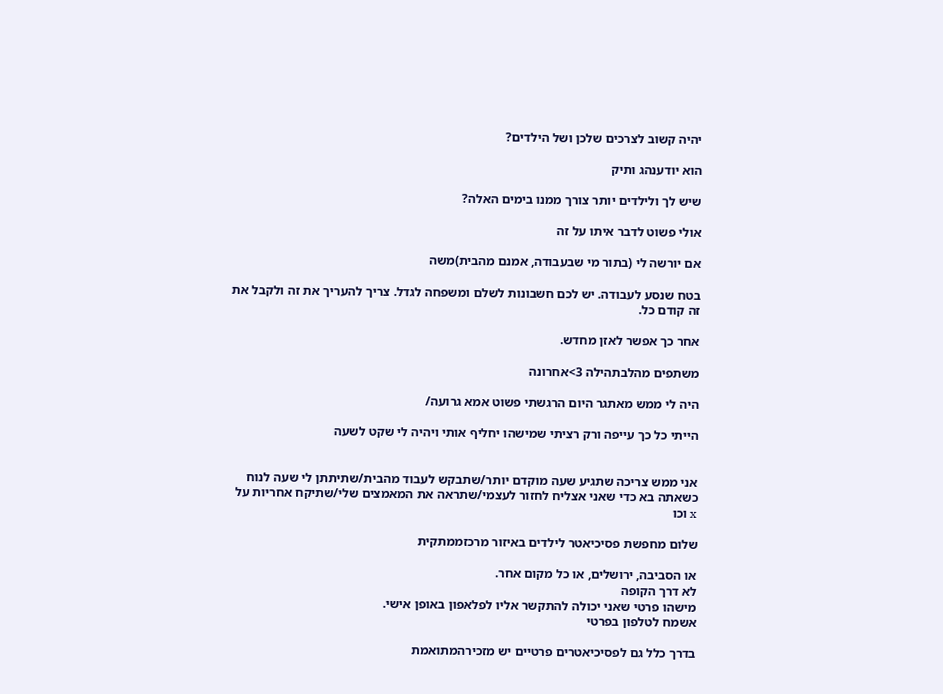יהיה קשוב לצרכים שלכן ושל הילדים?

הוא יודענהג ותיק

שיש לך ולילדים יותר צורך ממנו בימים האלה?

אולי פשוט לדבר איתו על זה

אם יורשה לי (בתור מי שבעבודה, אמנם מהבית)משה

בטח שנסע לעבודה. יש לכם חשבונות לשלם ומשפחה לגדל. צריך להעריך את זה ולקבל את זה קודם כל.

אחר כך אפשר לאזן מחדש.

משתפים מהלבתהילה 3>אחרונה

היה לי ממש מאתגר היום הרגשתי פשוט אמא גרועה/

הייתי כל כך עייפה ורק רציתי שמישהו יחליף אותי ויהיה לי שקט לשעה


אני ממש צריכה שתגיע שעה מוקדם יותר/שתבקש לעבוד מהבית/שתיתתן לי שעה לנוח כשאתה בא כדי שאני אצליח לחזור לעצמי/שתראה את המאמצים שלי/שתיקח אחריות על x וכו

שלום מחפשת פסיכיאטר לילדים באיזור מרכזממתקית

או הסביבה, ירושלים, או כל מקום אחר.
לא דרך הקופה
מישהו פרטי שאני יכולה להתקשר אליו לפלאפון באופן אישי.
אשמח לטלפון בפרטי

בדרך כלל גם לפסיכיאטרים פרטיים יש מזכירהמתואמת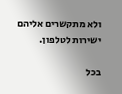ולא מתקשרים אליהם ישירות לטלפון.

בכל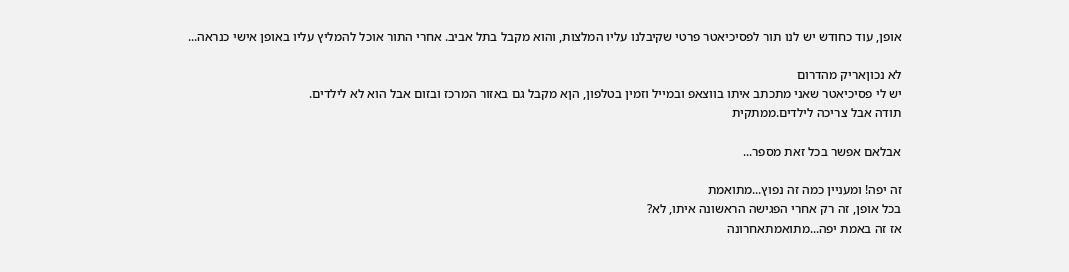אופן, עוד כחודש יש לנו תור לפסיכיאטר פרטי שקיבלנו עליו המלצות, והוא מקבל בתל אביב. אחרי התור אוכל להמליץ עליו באופן אישי כנראה...

לא נכוןאריק מהדרום
יש לי פסיכיאטר שאני מתכתב איתו בווצאפ ובמייל וזמין בטלפון, הןא מקבל גם באזור המרכז ובזום אבל הוא לא לילדים.
תודה אבל צריכה לילדים.ממתקית

אבלאם אפשר בכל זאת מספר...

זה יפה! ומעניין כמה זה נפוץ...מתואמת
בכל אופן, זה רק אחרי הפגישה הראשונה איתו, לא?
אז זה באמת יפה...מתואמתאחרונה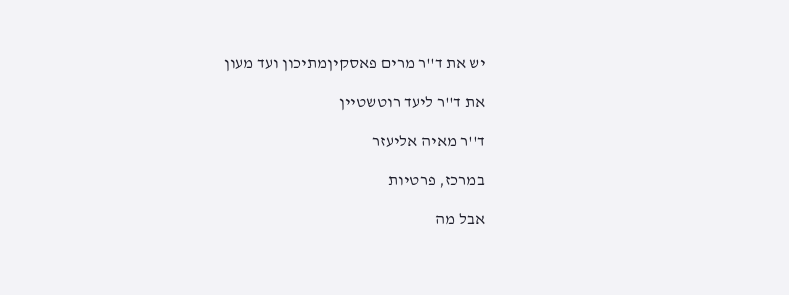יש את ד''ר מרים פאסקיןמתיכון ועד מעון

את ד''ר ליעד רוטשטיין

ד''ר מאיה אליעזר

במרכז, פרטיות

אבל מה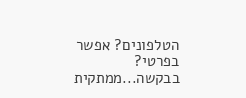הטלפונים? אפשר בפרטי? בבקשה...ממתקית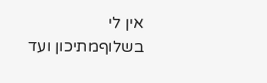אין לי בשלוףמתיכון ועד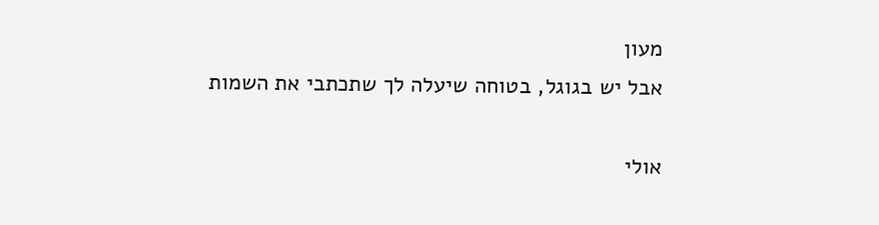מעון
אבל יש בגוגל, בטוחה שיעלה לך שתכתבי את השמות

אולי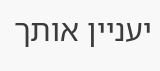יעניין אותך